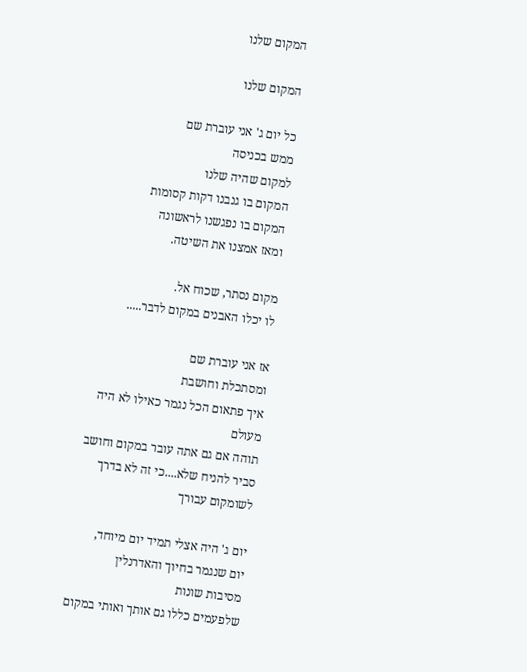המקום שלנו

המקום שלנו

כל יום ג' אני עוברת שם
ממש בכניסה
למקום שהיה שלנו
המקום בו גנבנו דקות קסומות
המקום בו נפגשנו לראשונה
ומאז אמצנו את השיטה.

מקום נסתר, שכוח אל.
לו יכלו האבנים במקום לדבר.....

אז אני עוברת שם
ומסתכלת וחושבת
איך פתאום הכל נגמר כאילו לא היה מעולם
תוהה אם גם אתה עובר במקום וחושב
סביר להניח שלא....כי זה לא בדרך לשומקום עבורך

יום ג' היה אצלי תמיד יום מיוחד,
יום שנגמר בחיוך והאדרנלין
מסיבות שונות
שלפעמים כללו גם אותך ואותי במקום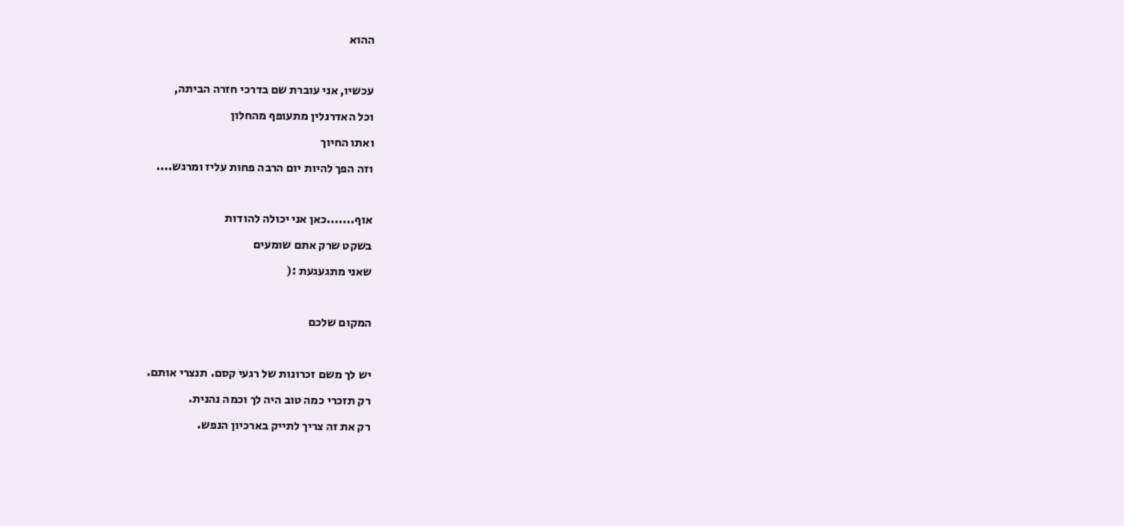ההוא

עכשיו, אני עוברת שם בדרכי חזרה הביתה,
וכל האדרנלין מתעופף מהחלון
ואתו החיוך
וזה הפך להיות יום הרבה פחות עליז ומרגש....

אוף.......כאן אני יכולה להודות
בשקט שרק אתם שומעים
שאני מתגעגעת :(

המקום שלכם

יש לך משם זכרונות של רגעי קסם. תנצרי אותם.
רק תזכרי כמה טוב היה לך וכמה נהנית.
רק את זה צריך לתייק בארכיון הנפש.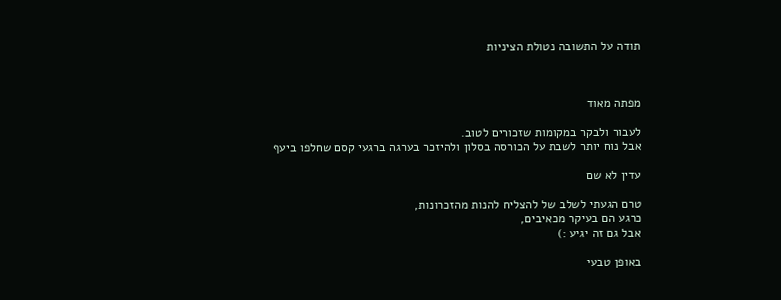תודה על התשובה נטולת הציניות



מפתה מאוד

לעבור ולבקר במקומות שזכורים לטוב.
אבל נוח יותר לשבת על הכורסה בסלון ולהיזכר בערגה ברגעי קסם שחלפו ביעף

עדין לא שם

טרם הגעתי לשלב של להצליח להנות מהזכרונות,
כרגע הם בעיקר מכאיבים,
אבל גם זה יגיע :)

באופן טבעי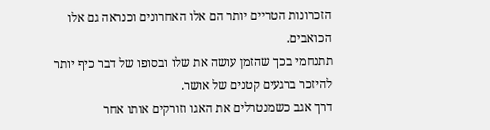הזכרונות הטריים יותר הם אלו האחרונים וכנראה גם אלו הכואבים.
תתנחמי בכך שהזמן עושה את שלו ובסופו של דבר כיף יותר להיזכר ברגעים קטנים של אושר.
דרך אגב כשמנטרלים את האגו וזורקים אותו אחר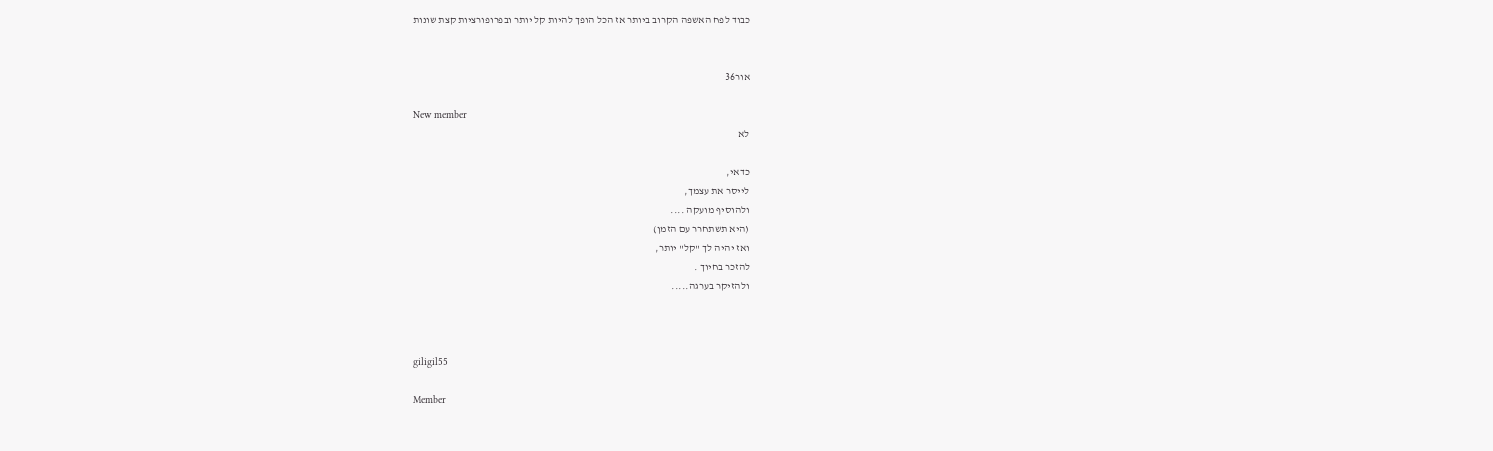כבוד לפח האשפה הקרוב ביותר אז הכל הופך להיות קל יותר ובפרופורציות קצת שונות


אור36

New member
לא

כדאי,
לייסר את עצמך,
ולהוסיף מועקה ....
(היא תשתחרר עם הזמן)
ואז יהיה לך "קל" יותר,
להזכר בחיוך .
ולהזיקר בערגה.....



giligil55

Member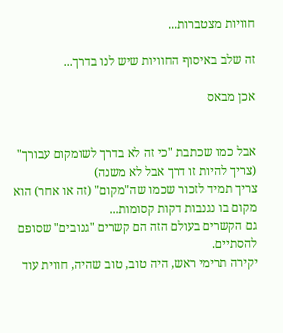חוויות מצטברות...

זה שלב באיסוף החוויות שיש לנו בדרך...

אכן מבאס


אבל כמו שכתבת "כי זה לא בדרך לשומקום עבורך" (צריך להיות זו דרך אבל לא משנה)
צריך תמיד לזכור שכמו שה"מקום" (זה או אחר) הוא מקום בו נגנבות דקות קסומות...
גם הקשרים בעולם הזה הם קשרים "גנובים" שסופם להסתיים.
יקירה תרימי ראש, היה טוב, טוב שהיה, חווית עוד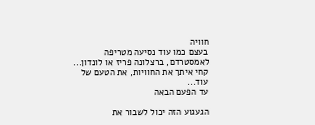חוויה
בעצם כמו עוד נסיעה מטריפה לאמסטרדם, ברצלונה פריז או לונדון...
קחי איתך את החוויות, את הטעם של עוד...
עד הפעם הבאה

הגעגוע הזה יכול לשבור את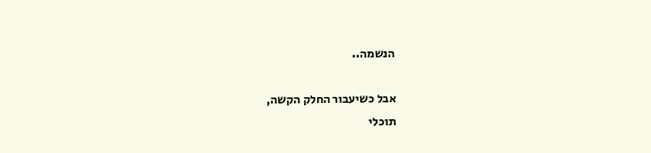הנשמה..

אבל כשיעבור החלק הקשה,
תוכלי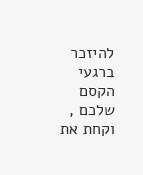להיזכר ברגעי הקסם שלכם ,
וקחת את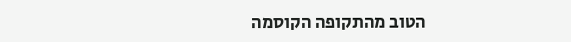הטוב מהתקופה הקוסמה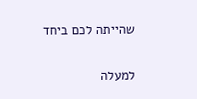שהייתה לכם ביחד

למעלה